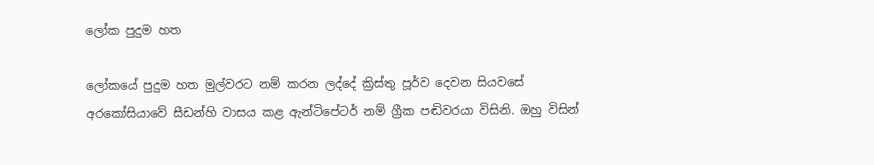ලෝක පුදුම හත

ලෝකයේ පුදුම හත මුල්වරට නම් කරන ලද්දේ ක්‍රිස්තු පූර්ව දෙවන සියවසේ අරකෝසියාවේ සීඩන්හි වාසය කළ ඇන්ටිපේටර් නම් ග්‍රීක පඬිවරයා විසිනි. ඔහු විසින්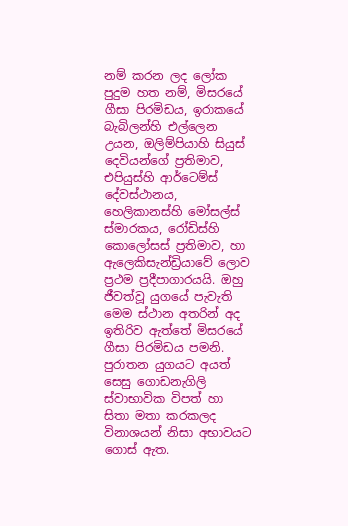නම් කරන ලද ලෝක පුදුම හත නම්, මිසරයේ ගීසා පිරමිඩය, ඉරාකයේ බැබිලන්හි එල්ලෙන උයන, ඔලිම්පියාහි සියුස් දෙවියන්ගේ ප්‍රතිමාව, එපියුස්හි ආර්ටෙම්ස් දේවස්ථානය, හෙලිකානස්හි මෝසල්ස් ස්මාරකය, රෝඩිස්හි කොලෝසස් ප්‍රතිමාව, හා ඇලෙකිසැන්ඩ්‍රියාවේ ලොව ප්‍රථම ප්‍රදීපාගාරයයි. ඔහු ජීවත්වූ යුගයේ පැවැති මෙම ස්ථාන අතරින් අද ඉතිරිව ඇත්තේ මිසරයේ ගීසා පිරමිඩය පමනි. පුරාතන යුගයට අයත් සෙසු ගොඩනැගිලි ස්වාභාවික විපත් හා සිතා මතා කරකලද විනාශයන් නිසා අභාවයට ගොස් ඇත.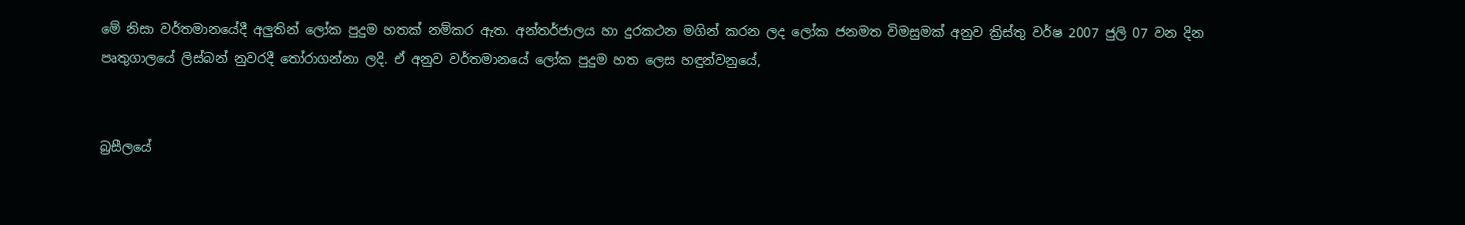මේ නිසා වර්තමානයේදී අලුතින් ලෝක පුදුම හතක් නම්කර ඇත. අන්තර්ජාලය හා දුරකථන මගින් කරන ලද ලෝක ජනමත විමසුමක් අනුව ක්‍රිස්තු වර්ෂ 2007 ජුලි 07 වන දින පෘතුගාලයේ ලිස්බන් නුවරදී තෝරාගන්නා ලදි. ඒ අනුව වර්තමානයේ ලෝක පුදුම හත ලෙස හඳුන්වනුයේ,


බ්‍රසීලයේ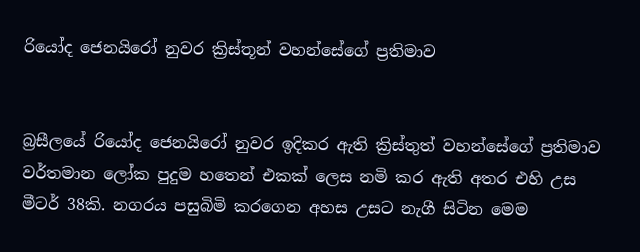රියෝද ජෙනයිරෝ නුවර ක්‍රිස්තූන් වහන්සේගේ ප්‍රතිමාව


බ්‍රසීලයේ රියෝද ජෙනයිරෝ නුවර ඉදිකර ඇති ක්‍රිස්තුත් වහන්සේගේ ප්‍රතිමාව වර්තමාන ලෝක පුදුම හතෙන් එකක් ලෙස නමි කර ඇති අතර එහි උස මීටර් 38කි. නගරය පසුබිමි කරගෙන අහස උසට නැගී සිටින මෙම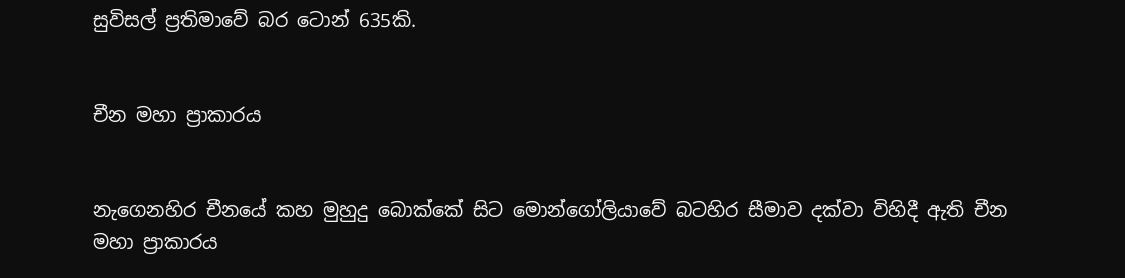සුවිසල් ප්‍රතිමාවේ බර ටොන් 635කි.


චීන මහා ප්‍රාකාරය


නැගෙනහිර චීනයේ කහ මුහුදු බොක්කේ සිට මොන්ගෝලියාවේ බටහිර සීමාව දක්වා විහිදී ඇති චීන මහා ප්‍රාකාරය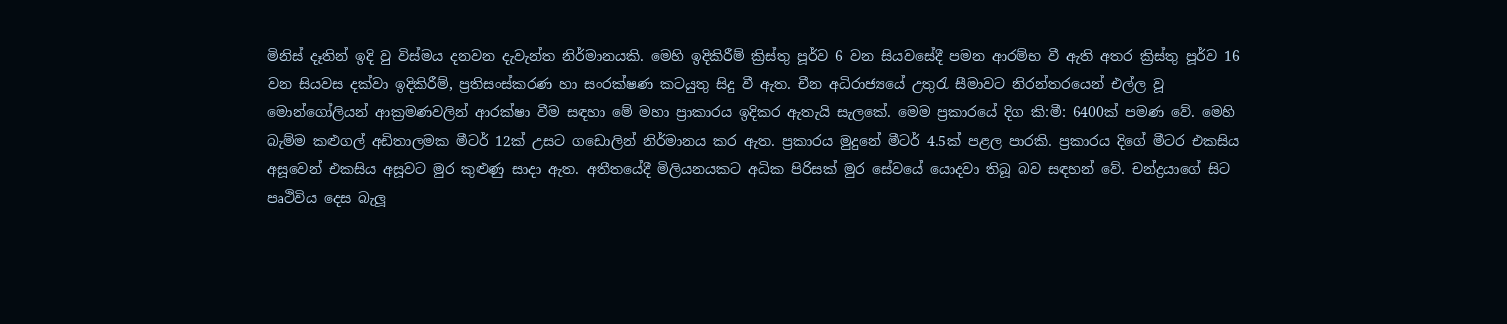මිනිස් දෑතින් ඉදි වු විස්මය දනවන දැවැන්ත නිර්මානයකි. මෙහි ඉදිකිරීම් ක්‍රිස්තු පූර්ව 6 වන සියවසේදී පමන ආරම්භ වී ඇති අතර ක්‍රිස්තු පූර්ව 16 වන සියවස දක්වා ඉදිකිරීම්, ප්‍රතිසංස්කරණ හා සංරක්ෂණ කටයුතු සිදු වී ඇත. චීන අධිරාජ්‍යයේ උතුරැ සීමාවට නිරන්තරයෙන් එල්ල වූ මොන්ගෝලියන් ආක්‍රමණවලින් ආරක්ෂා වීම සඳහා මේ මහා ප්‍රාකාරය ඉදිකර ඇතැයි සැලකේ. මෙම ප්‍රකාරයේ දිග කි‍:මී: 6400ක් පමණ වේ. මෙහි බැම්ම කළුගල් අඩිතාලමක මීටර් 12ක් උසට ගඩොලින් නිර්මානය කර ඇත. ප්‍රකාරය මුදුනේ මීටර් 4.5ක් පළල පාරකි. ප්‍රකාරය දිගේ මීටර එකසිය අසූවෙන් එකසිය අසූවට මුර කුළුණු සාදා ඇත. අතීතයේදී මිලියනයකට අධික පිරිසක් මුර සේවයේ යොදවා තිබූ බව සඳහන් වේ. චන්ද්‍රයාගේ සිට පෘථිවිය දෙස බැලූ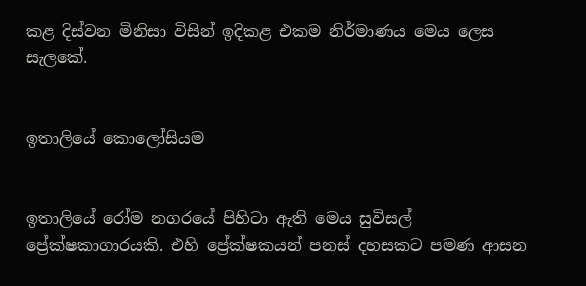කළ දිස්වන මිනිසා විසින් ඉදිකළ එකම නිර්මාණය මෙය ලෙස සැලකේ.


ඉතාලියේ කොලෝසියම


ඉතාලියේ රෝම නගරයේ පිහිටා ඇති මෙය සුවිසල් ප්‍රේක්ෂකාගාරයකි. එහි ප්‍රේක්ෂකයන් පනස් දහසකට පමණ ආසන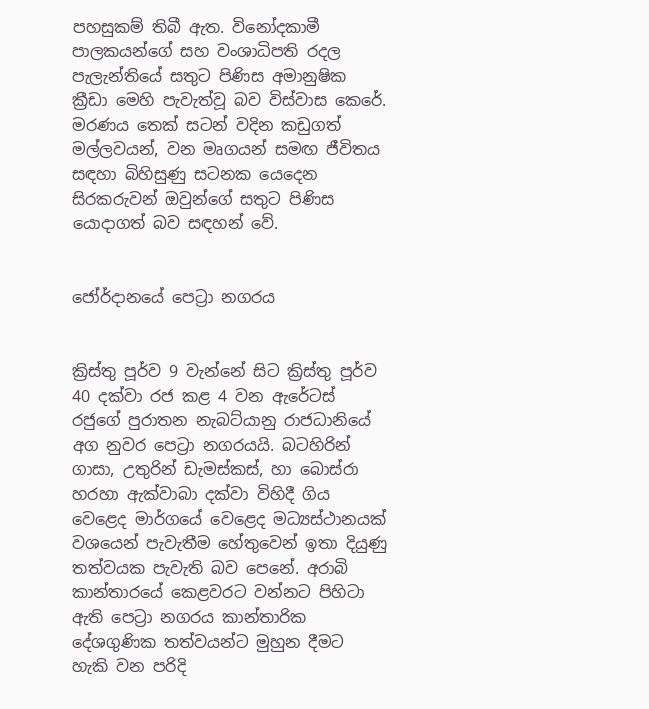පහසුකම් තිබී ඇත. විනෝදකාමී පාලකයන්ගේ සහ වංශාධිපති රදල පැලැන්තියේ සතුට පිණිස අමානුෂික ක්‍රීඩා මෙහි පැවැත්වූ බව විස්වාස කෙරේ. මරණය තෙක් සටන් වදින කඩුගත් මල්ලවයන්, වන මෘගයන් සමඟ ජීවිතය සඳහා බිහිසුණු සටනක යෙදෙන සිරකරුවන් ඔවුන්ගේ සතුට පිණිස යොදාගත් බව සඳහන් වේ.


ජෝර්දානයේ පෙට්‍රා නගරය


ක්‍රිස්තු පූර්ව 9 වැන්නේ සිට ක්‍රිස්තු පූර්ව 40 දක්වා රජ කළ 4 වන ඇරේටස් රජුගේ පුරාතන නැබට්යානු රාජධානියේ අග නුවර පෙට්‍රා නගරයයි. බ‍ටහිරින් ගාසා, උතුරින් ඩැමස්කස්, හා බොස්රා හරහා ඇක්වාබා දක්වා විහිදී ගිය වෙළෙද මාර්ගයේ වෙළෙද මධ්‍යස්ථානයක් වශයෙන් පැවැතීම හේතුවෙන් ඉතා දියුණු තත්වයක පැවැති බව පෙනේ. අරාබි කාන්තාරයේ කෙළවරට වන්නට පිහිටා ඇති පෙට්‍රා නගරය කාන්තාරික දේශගුණික තත්වයන්ට මුහුන දීමට හැකි වන පරිදි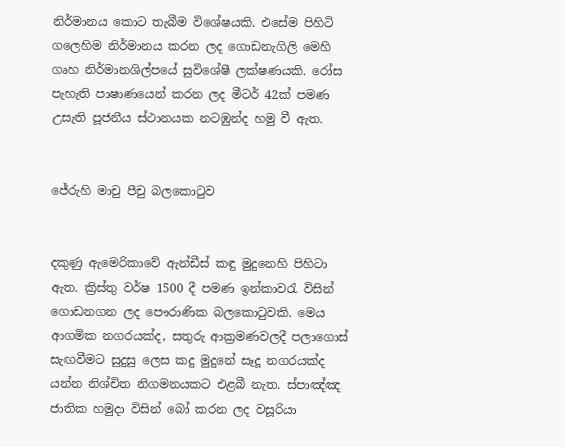නිර්මානය කොට තැබීම විශේෂයකි. එසේම පිහිටි ගලෙහිම නිර්මානය කරන ලද ගොඩනැගිලි මෙහි ගෘහ නිර්මානශිල්පයේ සුවිශේෂී ලක්ෂණයකි. රෝස පැහැති පාෂාණයෙන් කරන ලද මීටර් 42ක් පමණ උසැති පූජනීය ස්ථානයක නටඹුන්ද හමු වී ඇත.


ජේරුහි මාචු පීචු බලකොටුව


දකුණු ඇමෙරිකාවේ ඇන්ඩීස් කඳු මුදුනෙහි පිහිටා ඇත. ක්‍රිස්තු වර්ෂ 1500 දී පමණ ඉන්කාවරැ විසින් ගොඩනගන ලද පෞරාණික බලකොටුවකි. මෙය ආගමික නගරයක්ද, සතුරු ආක්‍රමණවලදී පලාගොස් සැඟවීමට සුදුසු ලෙස කදු මුදුනේ සෑදූ නගරයක්ද යන්න නිශ්චිත නිගමනයකට එළබී නැත. ස්පාඤ්ඤ ජාතික හමුදා විසින් බෝ කරන ලද වසූරියා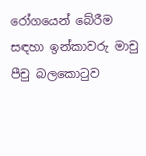රෝගයෙන් බේරීම සඳහා ඉන්කාවරු මාචු පීචු බලකොටුව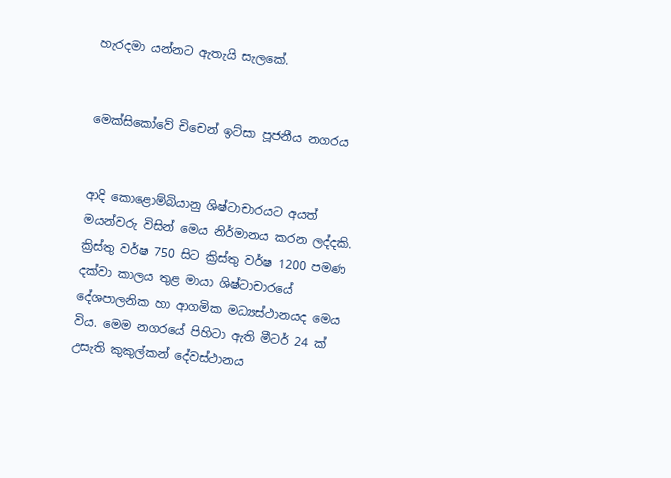හැරදමා යන්නට ඇතැයි සැලකේ.


මෙක්සිකෝවේ චිචෙන් ඉට්සා පූජනීය නගරය


ආදි ‍කොළොම්බියානු ශිෂ්ටාචාරයට අයත් මයන්වරු විසින් මෙය නිර්මානය කරන ලද්දකි. ක්‍රිස්තු වර්ෂ 750 සිට ක්‍රිස්තු වර්ෂ 1200 පමණ දක්වා කාලය තුළ මායා ශිෂ්ටාචාරයේ දේශපාලනික හා ආගමික මධ්‍යස්ථානයද මෙය විය. මෙම නගරයේ පිහිටා ඇති මීටර් 24 ක් උසැති කුකුල්කන් දේවස්ථානය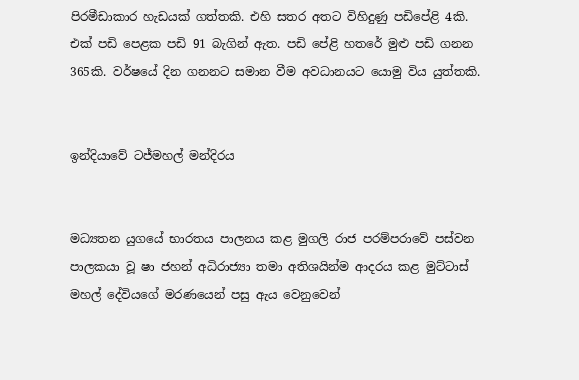පිරමීඩාකාර හැඩයක් ගත්තකි. එහි සතර අතට විහිදුණු පඩිපේළි 4කි. එක් පඩි පෙළක පඩි 91 බැගින් ඇත. පඩි පේළි හතරේ මුළු පඩි ගනන 365කි. වර්ෂයේ දින ගනනට සමාන වීම අවධානයට යොමු විය යුත්තකි.


ඉන්දියාවේ ටජ්මහල් මන්දිරය


මධ්‍යතන යුගයේ භාරතය පාලනය කළ මුගලි රාජ පරම්පරාවේ ‍පස්වන පාලකයා වූ ෂා ජහන් අධිරාජ්‍යා තමා අතිශයින්ම ආදරය කළ මුට්ටාස් මහල් දේවියගේ මරණයෙන් පසු ඇය වෙනුවෙන්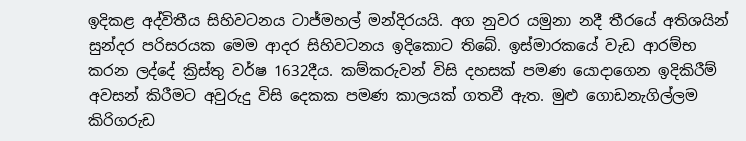ඉදිකළ අද්විතීය සිහිවටනය ටාජ්මහල් මන්දිරයයි. අග නුවර යමුනා නදී තීරයේ අතිශයින් සුන්දර පරිසරයක මෙම ආදර සිහිවටනය ඉදිකොට තිබේ. ඉස්මාරකයේ වැඩ ආරම්භ කරන ලද්දේ ක්‍රිස්තු වර්ෂ 1632දීය. කම්කරුවන් විසි දහසක් පමණ යොදාගෙන ඉදිකිරීම් අවසන් කිරීමට අවුරුදු විසි දෙකක පමණ කාලයක් ගතවී ඇත. මුළු ගොඩනැගිල්ලම කිරිගරුඩ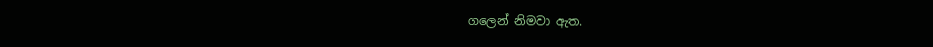ග‍ලෙන් නිමවා ඇත.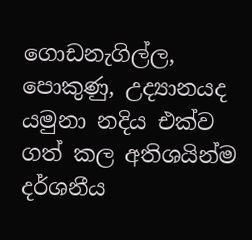ගොඩනැගිල්ල, පොකුණු, උද්‍යානයද යමුනා නදිය එක්ව ගත් කල අතිශයින්ම දර්ශනීය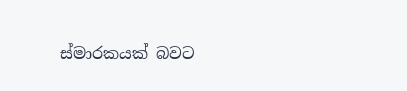ස්මාරකයක් බවට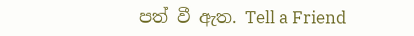පත් වී ඇත. Tell a Friend